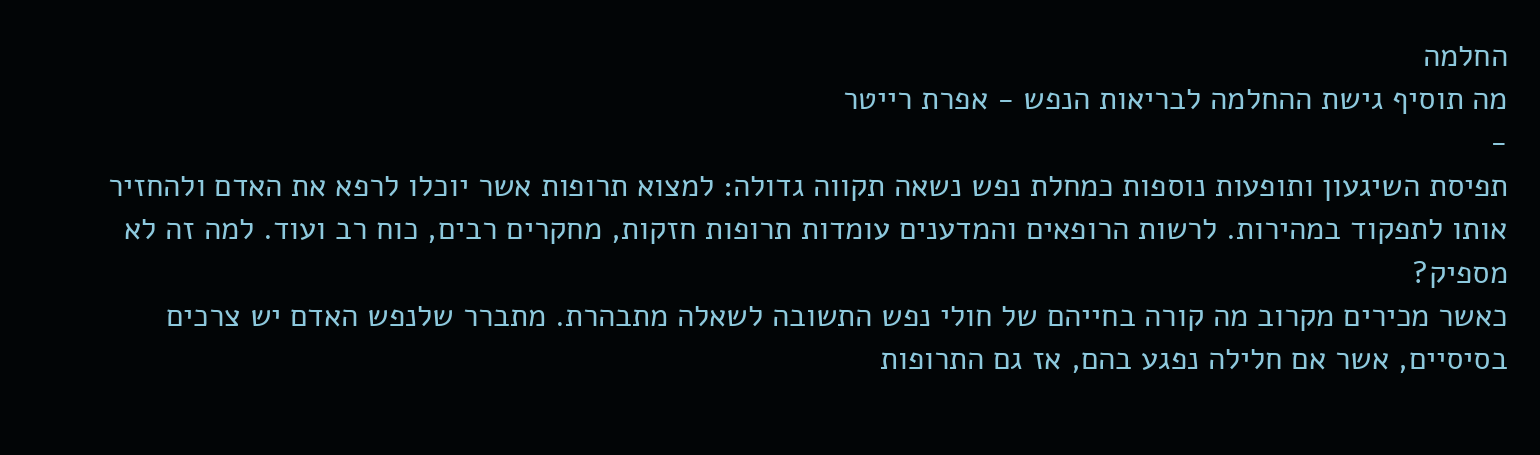החלמה
מה תוסיף גישת ההחלמה לבריאות הנפש - אפרת רייטר
-
תפיסת השיגעון ותופעות נוספות כמחלת נפש נשאה תקווה גדולה: למצוא תרופות אשר יוכלו לרפא את האדם ולהחזיר אותו לתפקוד במהירות. לרשות הרופאים והמדענים עומדות תרופות חזקות, מחקרים רבים, כוח רב ועוד. למה זה לא מספיק?
כאשר מכירים מקרוב מה קורה בחייהם של חולי נפש התשובה לשאלה מתבהרת. מתברר שלנפש האדם יש צרכים בסיסיים, אשר אם חלילה נפגע בהם, אז גם התרופות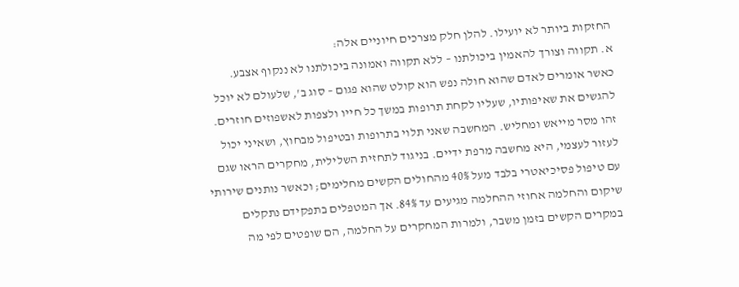החזקות ביותר לא יועילו. להלן חלק מצרכים חיוניים אלה:
א. תקווה וצורך להאמין ביכולתנו – ללא תקווה ואמונה ביכולתנו לא ננקוף אצבע. כאשר אומרים לאדם שהוא חולה נפש הוא קולט שהוא פגום – סוג ב', שלעולם לא יוכל להגשים את שאיפותיו, שעליו לקחת תרופות במשך כל חייו ולצפות לאשפוזים חוזרים. זהו מסר מייאש ומחליש. המחשבה שאני תלוי בתרופות ובטיפול מבחוץ, ושאיני יכול לעזור לעצמי, היא מחשבה מרפת ידיים. בניגוד לתחזית השלילית, מחקרים הראו שגם עם טיפול פסיכיאטרי בלבד מעל 40% מהחולים הקשים מחלימים; וכאשר נותנים שירותי שיקום והחלמה אחוזי ההחלמה מגיעים עד 84%. אך המטפלים בתפקידם נתקלים במקרים הקשים בזמן משבר, ולמרות המחקרים על החלמה, הם שופטים לפי מה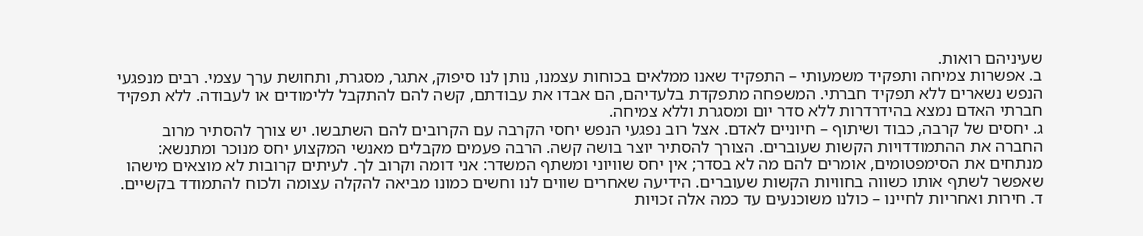שעיניהם רואות.
ב. אפשרות צמיחה ותפקיד משמעותי – התפקיד שאנו ממלאים בכוחות עצמנו, נותן לנו סיפוק, אתגר, מסגרת, ותחושת ערך עצמי. רבים מנפגעי הנפש נשארים ללא תפקיד חברתי. המשפחה מתפקדת בלעדיהם, הם אבדו את עבודתם, קשה להם להתקבל ללימודים או לעבודה. ללא תפקיד חברתי האדם נמצא בהידרדרות ללא סדר יום ומסגרת וללא צמיחה.
ג. יחסים של קרבה, כבוד ושיתוף – חיוניים לאדם. אצל רוב נפגעי הנפש יחסי הקרבה עם הקרובים להם השתבשו. יש צורך להסתיר מרוב החברה את ההתמודדויות הקשות שעוברים. הצורך להסתיר יוצר בושה קשה. הרבה פעמים מקבלים מאנשי המקצוע יחס מנוכר ומתנשא: מנתחים את הסימפטומים, אומרים להם מה לא בסדר; אין יחס שוויוני ומשתף המשדר: אני דומה וקרוב לך. לעיתים קרובות לא מוצאים מישהו שאפשר לשתף אותו כשווה בחוויות הקשות שעוברים. הידיעה שאחרים שווים לנו וחשים כמונו מביאה להקלה עצומה ולכוח להתמודד בקשיים.
ד. חירות ואחריות לחיינו – כולנו משוכנעים עד כמה אלה זכויות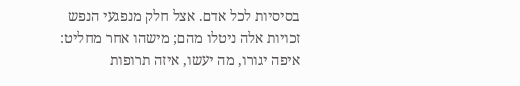בסיסיות לכל אדם. אצל חלק מנפגעי הנפש זכויות אלה ניטלו מהם; מישהו אחר מחליט: איפה יגורו, מה יעשו, איזה תרופות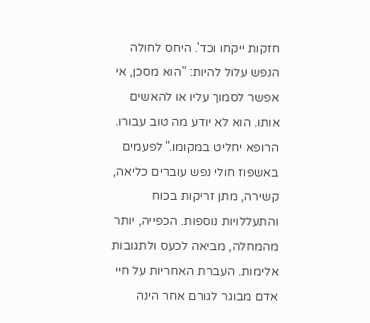חזקות ייקחו וכד'. היחס לחולה הנפש עלול להיות: "הוא מסכן, אי אפשר לסמוך עליו או להאשים אותו. הוא לא יודע מה טוב עבורו. הרופא יחליט במקומו." לפעמים באשפוז חולי נפש עוברים כליאה, קשירה, מתן זריקות בכוח והתעללויות נוספות. הכפייה, יותר מהמחלה, מביאה לכעס ולתגובות אלימות. העברת האחריות על חיי אדם מבוגר לגורם אחר הינה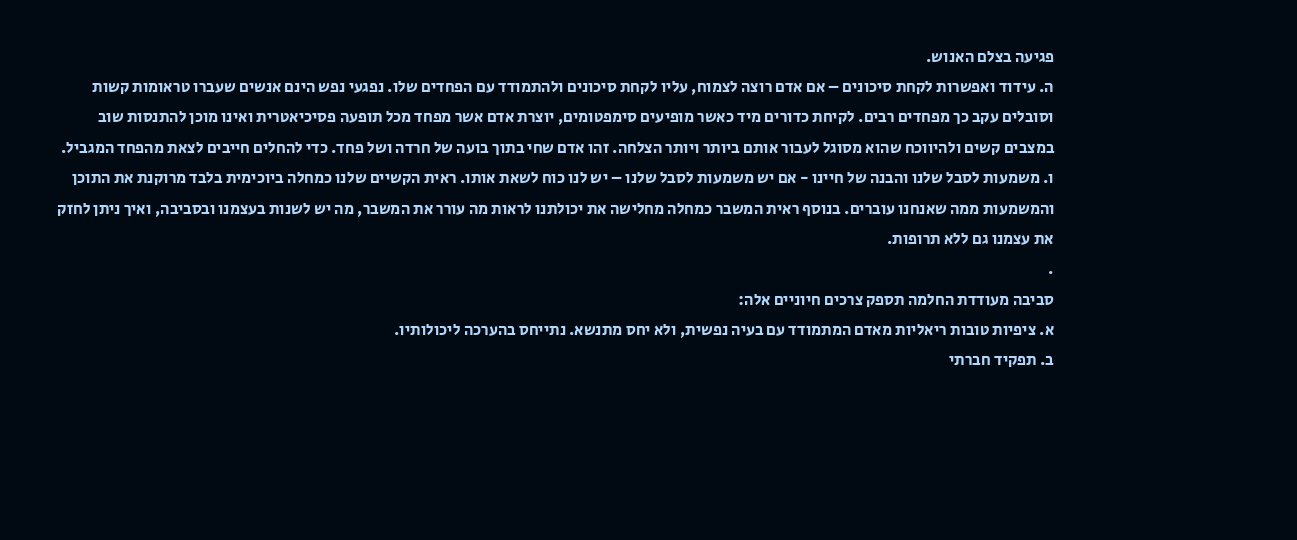פגיעה בצלם האנוש.
ה. עידוד ואפשרות לקחת סיכונים – אם אדם רוצה לצמוח, עליו לקחת סיכונים ולהתמודד עם הפחדים שלו. נפגעי נפש הינם אנשים שעברו טראומות קשות וסובלים עקב כך מפחדים רבים. לקיחת כדורים מיד כאשר מופיעים סימפטומים, יוצרת אדם אשר מפחד מכל תופעה פסיכיאטרית ואינו מוכן להתנסות שוב במצבים קשים ולהיווכח שהוא מסוגל לעבור אותם ביותר ויותר הצלחה. זהו אדם שחי בתוך בועה של חרדה ושל פחד. כדי להחלים חייבים לצאת מהפחד המגביל.
ו. משמעות לסבל שלנו והבנה של חיינו - אם יש משמעות לסבל שלנו – יש לנו כוח לשאת אותו. ראית הקשיים שלנו כמחלה ביוכימית בלבד מרוקנת את התוכן והמשמעות ממה שאנחנו עוברים. בנוסף ראית המשבר כמחלה מחלישה את יכולתנו לראות מה עורר את המשבר, מה יש לשנות בעצמנו ובסביבה, ואיך ניתן לחזק את עצמנו גם ללא תרופות.
.
סביבה מעודדת החלמה תספק צרכים חיוניים אלה:
א. ציפיות טובות ריאליות מאדם המתמודד עם בעיה נפשית, ולא יחס מתנשא. נתייחס בהערכה ליכולותיו.
ב. תפקיד חברתי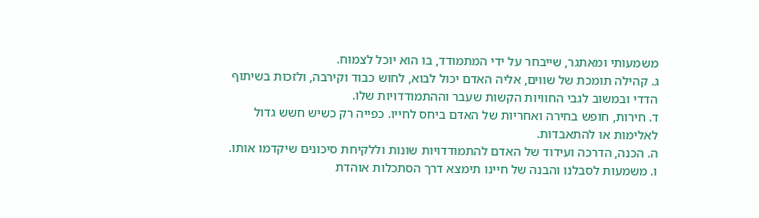משמעותי ומאתגר, שייבחר על ידי המתמודד, בו הוא יוכל לצמוח.
ג. קהילה תומכת של שווים, אליה האדם יכול לבוא, לחוש כבוד וקירבה, ולזכות בשיתוף הדדי ובמשוב לגבי החוויות הקשות שעבר וההתמודדויות שלו.
ד. חירות, חופש בחירה ואחריות של האדם ביחס לחייו. כפייה רק כשיש חשש גדול לאלימות או להתאבדות.
ה. הכנה, הדרכה ועידוד של האדם להתמודדויות שונות וללקיחת סיכונים שיקדמו אותו.
ו. משמעות לסבלנו והבנה של חיינו תימצא דרך הסתכלות אוהדת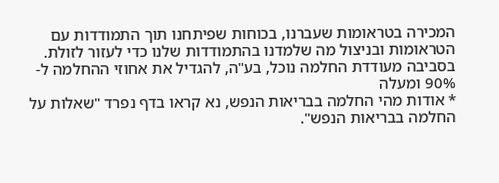המכירה בטראומות שעברנו, בכוחות שפיתחנו תוך התמודדות עם הטראומות ובניצול מה שלמדנו בהתמודדות שלנו כדי לעזור לזולת.
בסביבה מעודדת החלמה נוכל, בע"ה, להגדיל את אחוזי ההחלמה ל- 90% ומעלה
* אודות מהי החלמה בבריאות הנפש, נא קראו בדף נפרד "שאלות על החלמה בבריאות הנפש".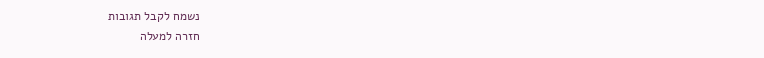נשמח לקבל תגובות
חזרה למעלה